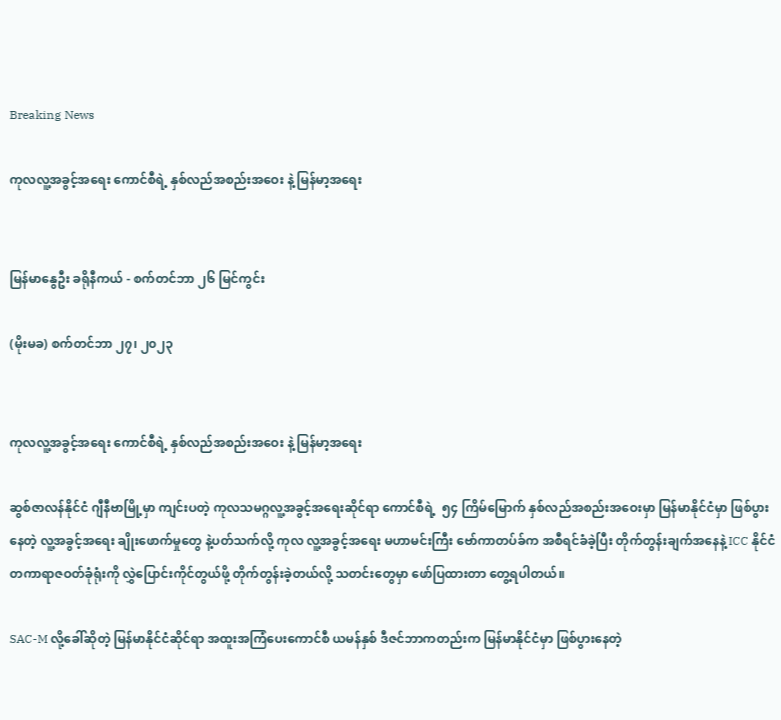Breaking News

ကုလလူ့အခွင့်အရေး ကောင်စီရဲ့ နှစ်လည်အစည်းအဝေး နဲ့ မြန်မာ့အရေး


မြန်မာနွေဦး ခရိုနီကယ် - စက်တင်ဘာ ၂၆ မြင်ကွင်း

(မိုးမခ) စက်တင်ဘာ ၂၇၊ ၂၀၂၃


ကုလလူ့အခွင့်အရေး ကောင်စီရဲ့ နှစ်လည်အစည်းအဝေး နဲ့ မြန်မာ့အရေး

ဆွစ်ဇာလန်နိုင်ငံ ဂျီနီဗာမြို့မှာ ကျင်းပတဲ့ ကုလသမဂ္ဂလူ့အခွင့်အရေးဆိုင်ရာ ကောင်စီရဲ့  ၅၄ ကြိမ်မြောက် နှစ်လည်အစည်းအဝေးမှာ မြန်မာနိုင်ငံမှာ ဖြစ်ပွားနေတဲ့ လူ့အခွင့်အရေး ချိုးဖောက်မှုတွေ နဲ့ပတ်သက်လို့ ကုလ လူ့အခွင့်အရေး မဟာမင်းကြီး ဗော်ကာတပ်ခ်က အစီရင်ခံခဲ့ပြီး တိုက်တွန်းချက်အနေနဲ့ ICC နိုင်ငံတကာရာဇဝတ်ခုံရုံးကို လွှဲပြောင်းကိုင်တွယ်ဖို့ တိုက်တွန်းခဲ့တယ်လို့ သတင်းတွေမှာ ဖော်ပြထားတာ တွေ့ရပါတယ်။

SAC-M လို့ခေါ်ဆိုတဲ့ မြန်မာနိုင်ငံဆိုင်ရာ အထူးအကြံပေးကောင်စီ ယမန်နှစ် ဒီဇင်ဘာကတည်းက မြန်မာနိုင်ငံမှာ ဖြစ်ပွားနေတဲ့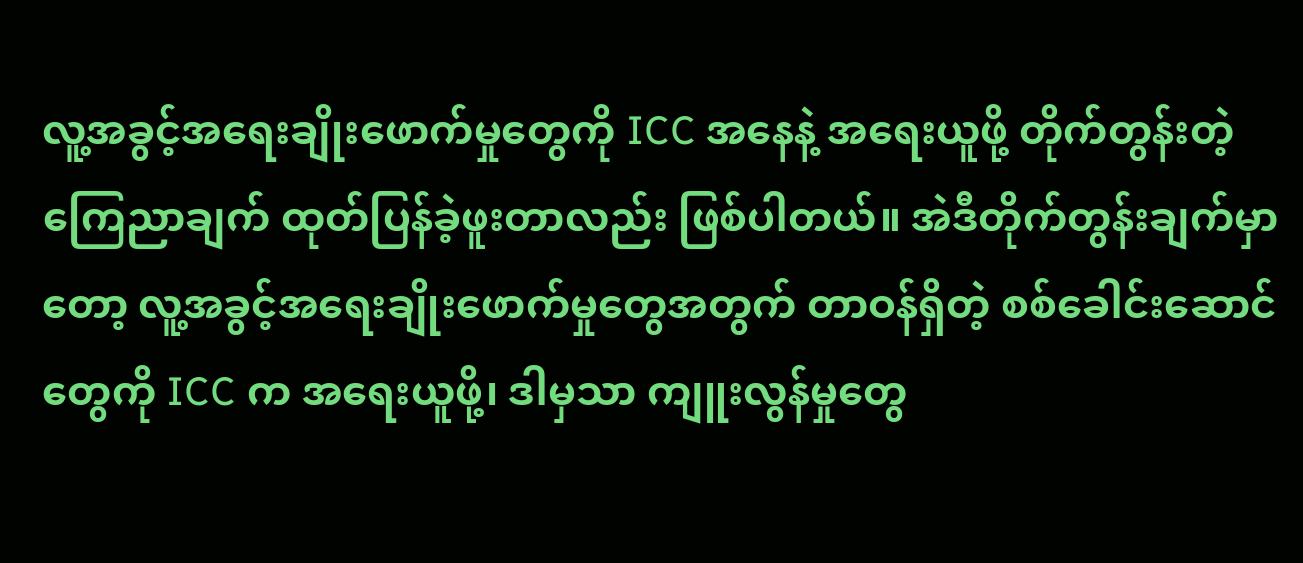လူ့အခွင့်အရေးချိုးဖောက်မှုတွေကို ICC အနေနဲ့ အရေးယူဖို့ တိုက်တွန်းတဲ့ ကြေညာချက် ထုတ်ပြန်ခဲ့ဖူးတာလည်း ဖြစ်ပါတယ်။ အဲဒီတိုက်တွန်းချက်မှာတော့ လူ့အခွင့်အရေးချိုးဖောက်မှုတွေအတွက် တာဝန်ရှိတဲ့ စစ်ခေါင်းဆောင်တွေကို ICC က အရေးယူဖို့၊ ဒါမှသာ ကျူးလွန်မှုတွေ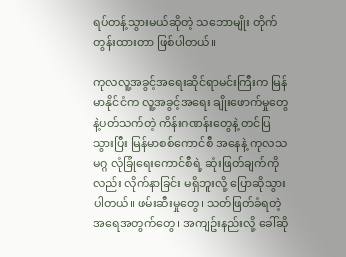ရပ်တန့်သွားမယ်ဆိုတဲ့ သဘောမျိုး တိုက်တွန်းထားတာ ဖြစ်ပါတယ်။

ကုလလူ့အခွင့်အရေးဆိုင်ရာမင်းကြီးက မြန်မာနိုင်ငံက လူ့အခွင့်အရေး ချိုးဖောက်မှုတွေ နဲ့ပတ်သက်တဲ့ ကိန်းဂဏန်းတွေနဲ့ တင်ပြသွားပြီး မြန်မာစစ်ကောင်စီ အနေနဲ့ ကုလသမဂ္ဂ လုံခြုံရေးကောင်စီရဲ့ ဆုံးဖြတ်ချက်ကိုလည်း လိုက်နာခြင်း မရှိဘူးလို့ ပြောဆိုသွားပါတယ်။ ဖမ်းဆီးမှုတွေ၊ သတ်ဖြတ်ခံရတဲ့ အရေအတွက်တွေ၊ အကျဥ်းနည်းလို့ ခေါ်ဆို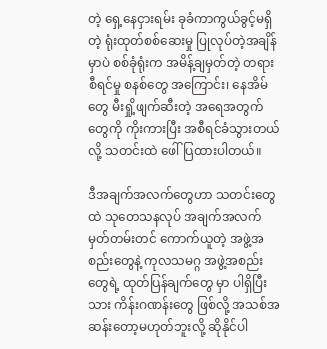တဲ့ ရှေ့နေငှားရမ်း ခုခံကာကွယ်ခွင့်မရှိတဲ့ ရုံးထုတ်စစ်ဆေးမှု ပြုလုပ်တဲ့အချိန်မှာပဲ စစ်ခုံရုံးက အမိန့်ချမှတ်တဲ့ တရားစီရင်မှု စနစ်တွေ အကြောင်း၊ နေအိမ်တွေ မီးရှို့ဖျက်ဆီးတဲ့ အရေအတွက်တွေကို ကိုးကားပြီး အစီရင်ခံသွားတယ်လို့ သတင်းထဲ ဖေါ်ပြထားပါတယ်။

ဒီအချက်အလက်တွေဟာ သတင်းတွေထဲ သုတေသနလုပ် အချက်အလက်မှတ်တမ်းတင် ကောက်ယူတဲ့ အဖွဲ့အစည်းတွေနဲ့ ကုလသမဂ္ဂ အဖွဲ့အစည်းတွေရဲ့ ထုတ်ပြန်ချက်တွေ မှာ ပါရှိပြီးသား ကိန်းဂဏန်းတွေ ဖြစ်လို့ အသစ်အဆန်းတော့မဟုတ်ဘူးလို့ ဆိုနိုင်ပါ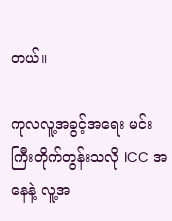တယ်။

ကုလလူ့အခွင့်အရေး မင်းကြီးတိုက်တွန်းသလို ICC အနေနဲ့ လူ့အ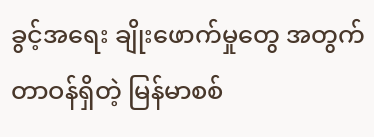ခွင့်အရေး ချိုးဖောက်မှုတွေ အတွက်တာဝန်ရှိတဲ့ မြန်မာစစ်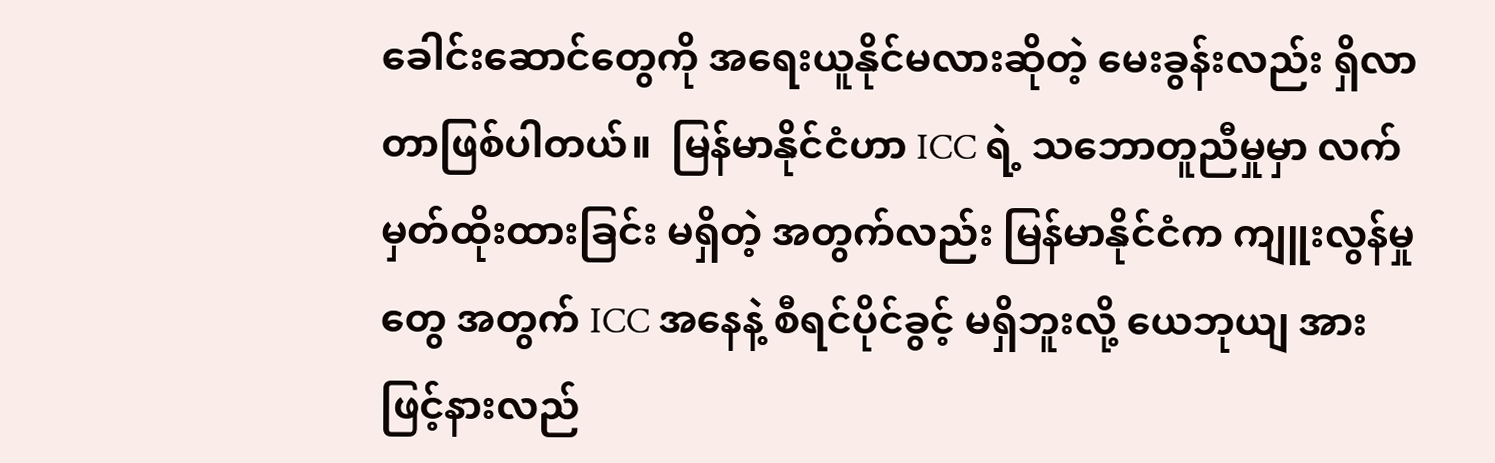ခေါင်းဆောင်တွေကို အရေးယူနိုင်မလားဆိုတဲ့ မေးခွန်းလည်း ရှိလာတာဖြစ်ပါတယ်။  မြန်မာနိုင်ငံဟာ ICC ရဲ့ သဘောတူညီမှုမှာ လက်မှတ်ထိုးထားခြင်း မရှိတဲ့ အတွက်လည်း မြန်မာနိုင်ငံက ကျူးလွန်မှုတွေ အတွက် ICC အနေနဲ့ စီရင်ပိုင်ခွင့် မရှိဘူးလို့ ယေဘုယျ အားဖြင့်နားလည်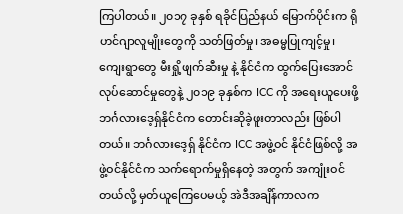ကြပါတယ်။ ၂၀၁၇ ခုနှစ် ရခိုင်ပြည်နယ် မြောက်ပိုင်းက ရိုဟင်ဂျာလူမျိုးတွေကို သတ်ဖြတ်မှု၊ အဓမ္မပြုကျင့်မှု၊ ကျေးရွာတွေ မီးရှို့ဖျက်ဆီးမှု နဲ့ နိုင်ငံက ထွက်ပြေးအောင် လုပ်ဆောင်မှုတွေနဲ့ ၂၀၁၉ ခုနှစ်က ICC ကို အရေးယူပေးဖို့ ဘင်္ဂလားဒေ့ရှ်နိုင်ငံက တောင်းဆိုခဲ့ဖူးတာလည်း ဖြစ်ပါတယ်။ ဘင်္ဂလားဒေ့ရှ် နိုင်ငံက ICC အဖွဲ့ဝင် နိုင်ငံဖြစ်လို့ အဖွဲ့ဝင်နိုင်ငံက သက်ရောက်မှုရှိနေတဲ့ အတွက် အကျုံးဝင်တယ်လို့ မှတ်ယူကြေပေမယ့် အဲဒီအချိန်ကာလက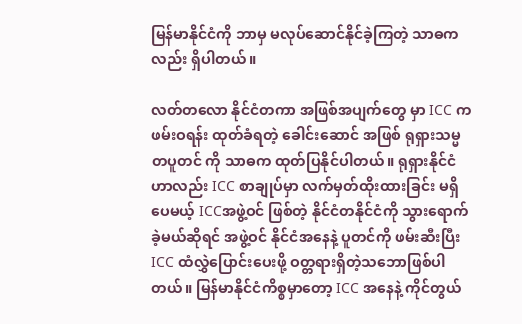မြန်မာနိုင်ငံကို ဘာမှ မလုပ်ဆောင်နိုင်ခဲ့ကြတဲ့ သာဓကလည်း ရှိပါတယ်။

လတ်တလော နိုင်ငံတကာ အဖြစ်အပျက်တွေ မှာ ICC က ဖမ်းဝရန်း ထုတ်ခံရတဲ့ ခေါင်းဆောင် အဖြစ် ရုရှားသမ္မတပူတင် ကို သာဓက ထုတ်ပြနိုင်ပါတယ်။ ရုရှားနိုင်ငံဟာလည်း ICC စာချုပ်မှာ လက်မှတ်ထိုးထားခြင်း မရှိပေမယ့် ICCအဖွဲ့ဝင် ဖြစ်တဲ့ နိုင်ငံတနိုင်ငံကို သွားရောက်ခဲ့မယ်ဆိုရင် အဖွဲ့ဝင် နိုင်ငံအနေနဲ့ ပူတင်ကို ဖမ်းဆီးပြီး ICC ထံလွှဲပြောင်းပေးဖို့ ဝတ္တရားရှိတဲ့သဘောဖြစ်ပါတယ်။ မြန်မာနိုင်ငံကိစ္စမှာတော့ ICC အနေနဲ့ ကိုင်တွယ်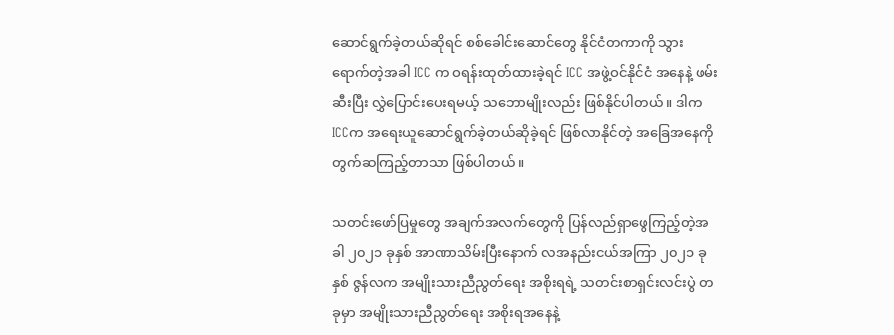ဆောင်ရွက်ခဲ့တယ်ဆိုရင် စစ်ခေါင်းဆောင်တွေ နိုင်ငံတကာကို သွားရောက်တဲ့အခါ ICC က ဝရန်းထုတ်ထားခဲ့ရင် ICC အဖွဲ့ဝင်နိုင်ငံ အနေနဲ့ ဖမ်းဆီးပြီး လွှဲပြောင်းပေးရမယ့် သဘောမျိုးလည်း ဖြစ်နိုင်ပါတယ်။ ဒါက ICCက အရေးယူဆောင်ရွက်ခဲ့တယ်ဆိုခဲ့ရင် ဖြစ်လာနိုင်တဲ့ အခြေအနေကို တွက်ဆကြည့်တာသာ ဖြစ်ပါတယ်။

သတင်းဖော်ပြမှုတွေ အချက်အလက်တွေကို ပြန်လည်ရှာဖွေကြည့်တဲ့အခါ ၂၀၂၁ ခုနှစ် အာဏာသိမ်းပြီးနောက် လအနည်းငယ်အကြာ ၂၀၂၁ ခုနှစ် ဇွန်လက အမျိုးသားညီညွတ်ရေး အစိုးရရဲ့ သတင်းစာရှင်းလင်းပွဲ တခုမှာ အမျိုးသားညီညွတ်ရေး အစိုးရအနေနဲ့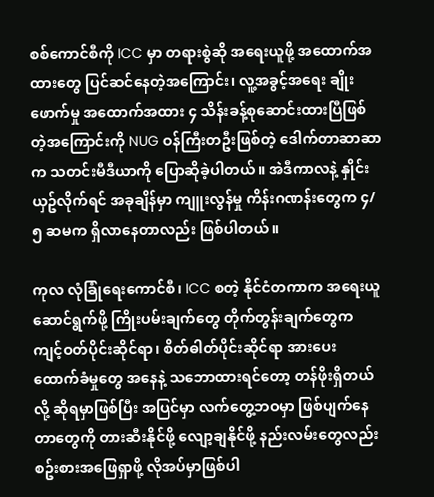စစ်ကောင်စီကို ICC မှာ တရားစွဲဆို အရေးယူဖို့ အထောက်အထားတွေ ပြင်ဆင်နေတဲ့အကြောင်း၊ လူ့အခွင့်အရေး ချိုးဖောက်မှု အထောက်အထား ၄ သိန်းခန့်စုဆောင်းထားပြီဖြစ်တဲ့အကြောင်းကို NUG ဝန်ကြီးတဦးဖြစ်တဲ့ ဒေါက်တာဆာဆာ က သတင်းမီဒီယာကို ပြောဆိုခဲ့ပါတယ်။ အဲဒီကာလနဲ့ နှိုင်းယှဥ်လိုက်ရင် အခုချိန်မှာ ကျူးလွန်မှု ကိန်းဂဏန်းတွေက ၄/၅ ဆမက ရှိလာနေတာလည်း ဖြစ်ပါတယ်။

ကုလ လုံခြုံရေးကောင်စီ၊ ICC စတဲ့ နိုင်ငံတကာက အရေးယူဆောင်ရွက်ဖို့ ကြိုးပမ်းချက်တွေ တိုက်တွန်းချက်တွေက ကျင့်ဝတ်ပိုင်းဆိုင်ရာ၊ စိတ်ဓါတ်ပိုင်းဆိုင်ရာ အားပေး ထောက်ခံမှုတွေ အနေနဲ့ သဘောထားရင်တော့ တန်ဖိုးရှိတယ်လို့ ဆိုရမှာဖြစ်ပြီး အပြင်မှာ လက်တွေ့ဘဝမှာ ဖြစ်ပျက်နေတာတွေကို တားဆီးနိုင်ဖို့ လျော့ချနိုင်ဖို့ နည်းလမ်းတွေလည်း စဥ်းစားအဖြေရှာဖို့ လိုအပ်မှာဖြစ်ပါ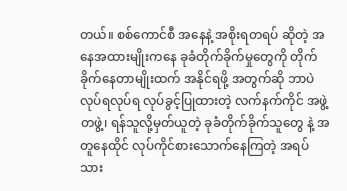တယ်။ စစ်ကောင်စီ အနေနဲ့ အစိုးရတရပ် ဆိုတဲ့ အနေအထားမျိုးကနေ ခုခံတိုက်ခိုက်မှုတွေကို တိုက်ခိုက်နေတာမျိုးထက် အနိုင်ရဖို့ အတွက်ဆို ဘာပဲ လုပ်ရလုပ်ရ လုပ်ခွင့်ပြုထားတဲ့ လက်နက်ကိုင် အဖွဲ့တဖွဲ့၊ ရန်သူလို့မှတ်ယူတဲ့ ခုခံတိုက်ခိုက်သူတွေ နဲ့ အတူနေထိုင် လုပ်ကိုင်စားသောက်နေကြတဲ့ အရပ်သား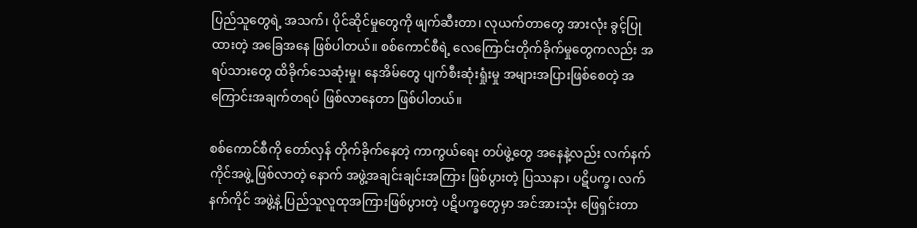ပြည်သူတွေရဲ့ အသက်၊ ပိုင်ဆိုင်မှုတွေကို ဖျက်ဆီးတာ၊ လုယက်တာတွေ အားလုံး ခွင့်ပြုထားတဲ့ အခြေအနေ ဖြစ်ပါတယ်။ စစ်ကောင်စီရဲ့ လေကြောင်းတိုက်ခိုက်မှုတွေကလည်း အရပ်သားတွေ ထိခိုက်သေဆုံးမှု၊ နေအိမ်တွေ ပျက်စီးဆုံးရှုံးမှု အများအပြားဖြစ်စေတဲ့ အကြောင်းအချက်တရပ် ဖြစ်လာနေတာ ဖြစ်ပါတယ်။

စစ်ကောင်စီကို တော်လှန် တိုက်ခိုက်နေတဲ့ ကာကွယ်ရေး တပ်ဖွဲ့တွေ အနေနဲ့လည်း လက်နက်ကိုင်အဖွဲ့ ဖြစ်လာတဲ့ နောက် အဖွဲ့အချင်းချင်းအကြား ဖြစ်ပွားတဲ့ ပြဿနာ၊ ပဋိပက္ခ၊ လက်နက်ကိုင် အဖွဲ့နဲ့ ပြည်သူလူထုအကြားဖြစ်ပွားတဲ့ ပဋိပက္ခတွေမှာ အင်အားသုံး ဖြေရှင်းတာ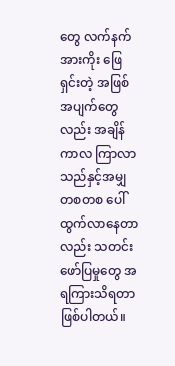တွေ လက်နက်အားကိုး ဖြေရှင်းတဲ့ အဖြစ်အပျက်တွေလည်း အချိန်ကာလ ကြာလာသည်နှင့်အမျှ တစတစ ပေါ်ထွက်လာနေတာလည်း သတင်းဖော်ပြမှုတွေ အရကြားသိရတာ ဖြစ်ပါတယ်။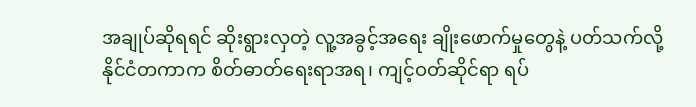အချုပ်ဆိုရရင် ဆိုးရွားလှတဲ့ လူ့အခွင့်အရေး ချိုးဖောက်မှုတွေနဲ့ ပတ်သက်လို့  နိုင်ငံတကာက စိတ်ဓာတ်ရေးရာအရ၊ ကျင့်ဝတ်ဆိုင်ရာ ရပ်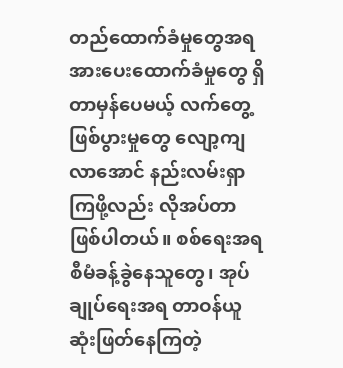တည်ထောက်ခံမှုတွေအရ အားပေးထောက်ခံမှုတွေ ရှိတာမှန်ပေမယ့် လက်တွေ့ ဖြစ်ပွားမှုတွေ လျော့ကျလာအောင် နည်းလမ်းရှာကြဖို့လည်း လိုအပ်တာ ဖြစ်ပါတယ်။ စစ်ရေးအရ စီမံခန့်ခွဲနေသူတွေ၊ အုပ်ချုပ်ရေးအရ တာဝန်ယူ ဆုံးဖြတ်နေကြတဲ့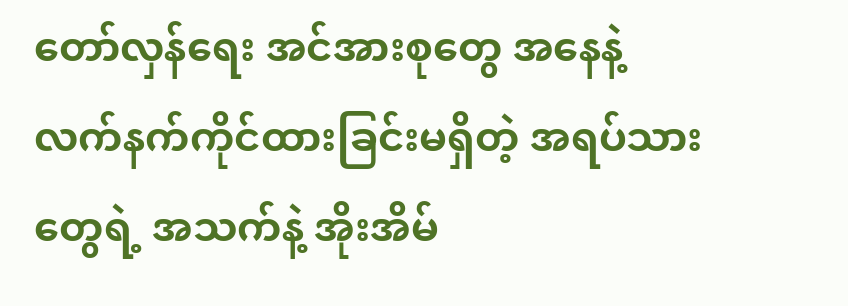တော်လှန်ရေး အင်အားစုတွေ အနေနဲ့ လက်နက်ကိုင်ထားခြင်းမရှိတဲ့ အရပ်သားတွေရဲ့ အသက်နဲ့ အိုးအိမ်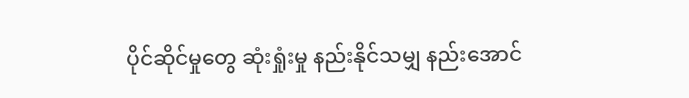ပိုင်ဆိုင်မှုတွေ ဆုံးရှုံးမှု နည်းနိုင်သမျှ နည်းအောင်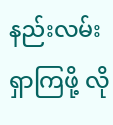နည်းလမ်းရှာကြဖို့ လို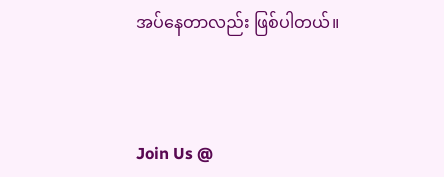အပ်နေတာလည်း ဖြစ်ပါတယ်။



Join Us @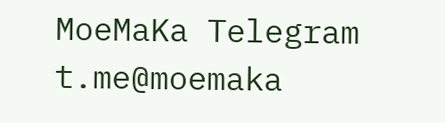MoeMaKa Telegram
t.me@moemaka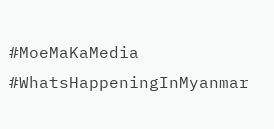#MoeMaKaMedia
#WhatsHappeningInMyanmar